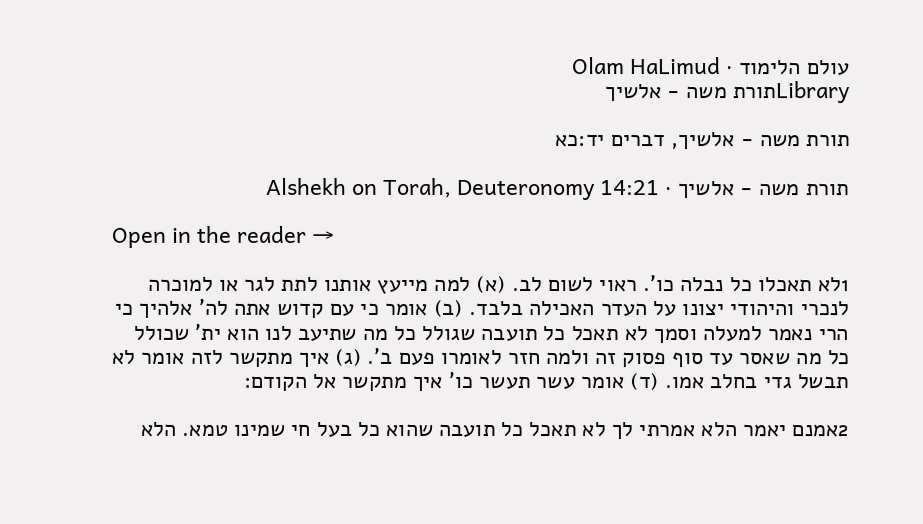עולם הלימוד · Olam HaLimud
Libraryתורת משה - אלשיך

תורת משה - אלשיך, דברים יד:כא

תורת משה - אלשיך · Alshekh on Torah, Deuteronomy 14:21

Open in the reader →

1לא תאכלו כל נבלה כו'. ראוי לשום לב. (א) למה מייעץ אותנו לתת לגר או למוכרה לנכרי והיהודי יצונו על העדר האכילה בלבד. (ב) אומר כי עם קדוש אתה לה' אלהיך כי הרי נאמר למעלה וסמך לא תאכל כל תועבה שגולל כל מה שתיעב לנו הוא ית' שכולל כל מה שאסר עד סוף פסוק זה ולמה חזר לאומרו פעם ב'. (ג) איך מתקשר לזה אומר לא תבשל גדי בחלב אמו. (ד) אומר עשר תעשר כו' איך מתקשר אל הקודם:

2אמנם יאמר הלא אמרתי לך לא תאכל כל תועבה שהוא כל בעל חי שמינו טמא. הלא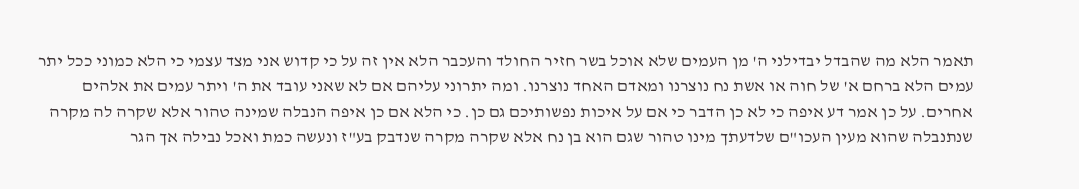תאמר הלא מה שהבדל יבדילני ה' מן העמים שלא אוכל בשר חזיר החולד והעכבר הלא אין זה על כי קדוש אני מצד עצמי כי הלא כמוני ככל יתר עמים הלא ברחם א' של חוה או אשת נח נוצרנו ומאדם האחד נוצרנו. ומה יתרוני עליהם אם לא שאני עובד את ה' ויתר עמים את אלהים אחרים. על כן אמר דע איפה כי לא כן הדבר כי אם על איכות נפשותיכם גם כן. כי הלא אם כן איפה הנבלה שמינה טהור אלא שקרה לה מקרה שנתנבלה שהוא מעין העכו"ם שלדעתך מינו טהור שגם הוא בן נח אלא שקרה מקרה שנדבק בע"ז ונעשה כמת ואכל נבילה אך הגר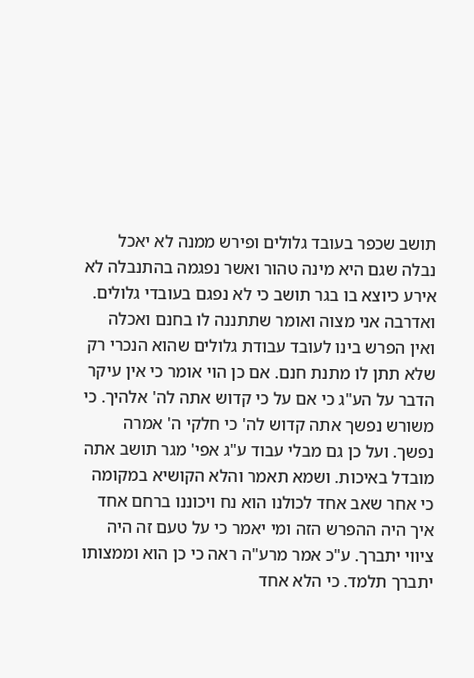תושב שכפר בעובד גלולים ופירש ממנה לא יאכל נבלה שגם היא מינה טהור ואשר נפגמה בהתנבלה לא אירע כיוצא בו בגר תושב כי לא נפגם בעובדי גלולים. ואדרבה אני מצוה ואומר שתתננה לו בחנם ואכלה ואין הפרש בינו לעובד עבודת גלולים שהוא הנכרי רק שלא תתן לו מתנת חנם. אם כן הוי אומר כי אין עיקר הדבר על הע"ג כי אם על כי קדוש אתה לה' אלהיך. כי משורש נפשך אתה קדוש לה' כי חלקי ה' אמרה נפשך. ועל כן גם מבלי עבוד ע"ג אפי' מגר תושב אתה מובדל באיכות. ושמא תאמר והלא הקושיא במקומה כי אחר שאב אחד לכולנו הוא נח ויכוננו ברחם אחד איך היה ההפרש הזה ומי יאמר כי על טעם זה היה ציווי יתברך. ע"כ אמר מרע"ה ראה כי כן הוא וממצותו יתברך תלמד. כי הלא אחד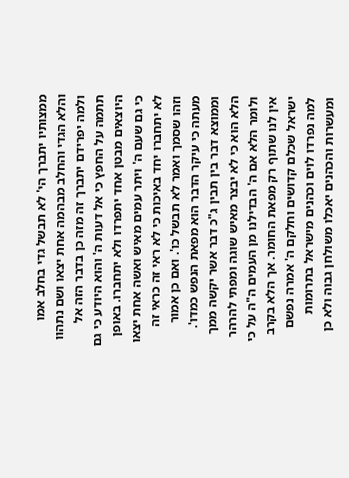ממצותיו יתברך הי' לא תבשל גדי בחלב אמו והלא הגדי והחלב מבהמה אחת יצאו ושם נתהוו ולמה יפרידם יתברך זה מזה כן בדבר הזה אל תתמה על החפץ כי אל דעות ה' והוא היודע כי גם היוצאים מבטן אחד יתפרדו ולא יתחברו. באופן כי גם שעם ה' ויתר עמים מאיש ואשה אחת יצאו לא יתחברו יחד באיכות כי לא ראי זה כראי זה וזהו שסמך ואמר לא תבשל כו'. ואם כן אמור מעתה כי עיקר הדבר הוא מפאת הנפש כמדו'. וממוצא דבר בין תבין ג"כ דבר אשר יקשה ממך הלא הוא כי לא יבצר מאיש שוגה ומפתי להרהר ולומר הלא אם ה' הבדילנו מן העמים ה"ה על כי אין לנו שתוף רק מפאת החומר. אך הלא בקרב ישראל שכלם קדושים וחלקם ה' אמרה נפשם למה נפרדו לוים וכהנים מישראל בתרומות ומעשרות והכהנים יאכלו משולחן גבוה ולא כן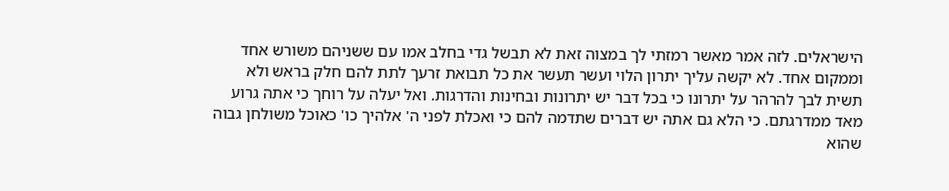הישראלים. לזה אמר מאשר רמזתי לך במצוה זאת לא תבשל גדי בחלב אמו עם ששניהם משורש אחד וממקום אחד. לא יקשה עליך יתרון הלוי ועשר תעשר את כל תבואת זרעך לתת להם חלק בראש ולא תשית לבך להרהר על יתרונו כי בכל דבר יש יתרונות ובחינות והדרגות. ואל יעלה על רוחך כי אתה גרוע מאד ממדרגתם. כי הלא גם אתה יש דברים שתדמה להם כי ואכלת לפני ה' אלהיך כו' כאוכל משולחן גבוה שהוא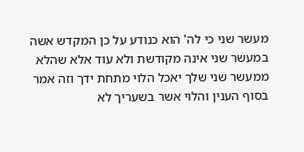מעשר שני כי לה' הוא כנודע על כן המקדש אשה במעשר שני אינה מקודשת ולא עוד אלא שהלא ממעשר שני שלך יאכל הלוי מתחת ידך וזה אמר בסוף הענין והלוי אשר בשעריך לא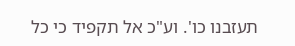תעזבנו כו'. וע"כ אל תקפיד כי כל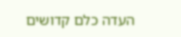העדה כלם קדושים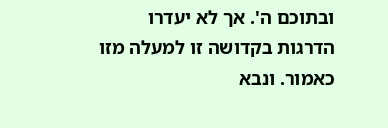ובתוכם ה'. אך לא יעדרו הדרגות בקדושה זו למעלה מזו כאמור. ונבא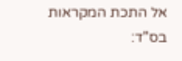אל התכת המקראות בס"ד: